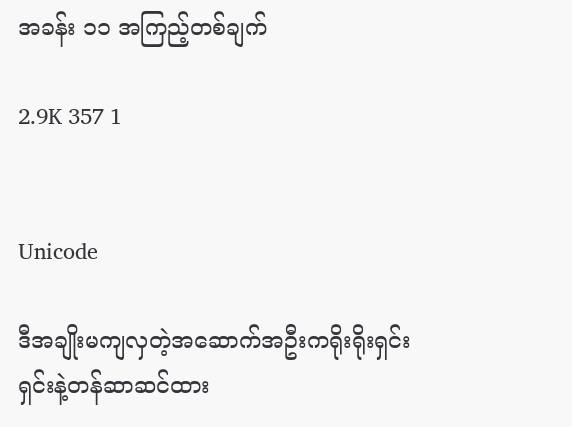အခန်း ၁၁ အကြည့်တစ်ချက်

2.9K 357 1


Unicode

ဒီအချိုးမကျလှတဲ့အဆောက်အဦးကရိုးရိုးရှင်းရှင်းနဲ့တန်ဆာဆင်ထား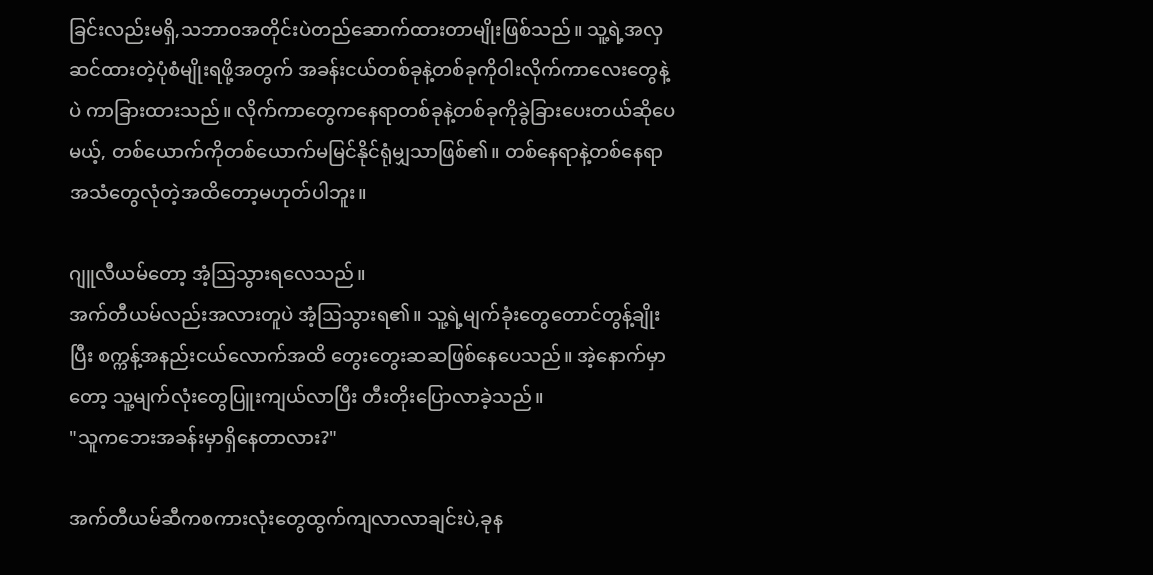ခြင်းလည်းမရှိ,သဘာဝအတိုင်းပဲတည်ဆောက်ထားတာမျိုးဖြစ်သည်။ သူ့ရဲ့အလှဆင်ထားတဲ့ပုံစံမျိုးရဖို့အတွက် အခန်းငယ်တစ်ခုနဲ့တစ်ခုကိုဝါးလိုက်ကာလေးတွေနဲ့ပဲ ကာခြားထားသည်။ လိုက်ကာတွေကနေရာတစ်ခုနဲ့တစ်ခုကိုခွဲခြားပေးတယ်ဆိုပေမယ့်, တစ်ယောက်ကိုတစ်ယောက်မမြင်နိုင်ရုံမျှသာဖြစ်၏။ တစ်နေရာနဲ့တစ်နေရာ အသံတွေလုံ‌တဲ့အထိတော့မဟုတ်ပါဘူး။

ဂျူလီယမ်‌တော့ အံ့ဩသွားရလေသည်။
အက်တီယမ်လည်းအလားတူပဲ အံ့ဩသွားရ၏။ သူ့ရဲ့မျက်ခုံးတွေတောင်တွန့်ချိုးပြီး စက္ကန့်အနည်းငယ်လောက်အထိ တွေးတွေးဆဆဖြစ်နေပေသည်။ အဲ့နောက်မှာတော့ သူ့မျက်လုံးတွေပြူးကျယ်လာပြီး တီးတိုးပြောလာခဲ့သည်။
"သူကဘေးအခန်းမှာရှိနေတာလား?"

အက်တီယမ်ဆီကစကားလုံးတွေထွက်ကျလာလာချင်းပဲ,ခုန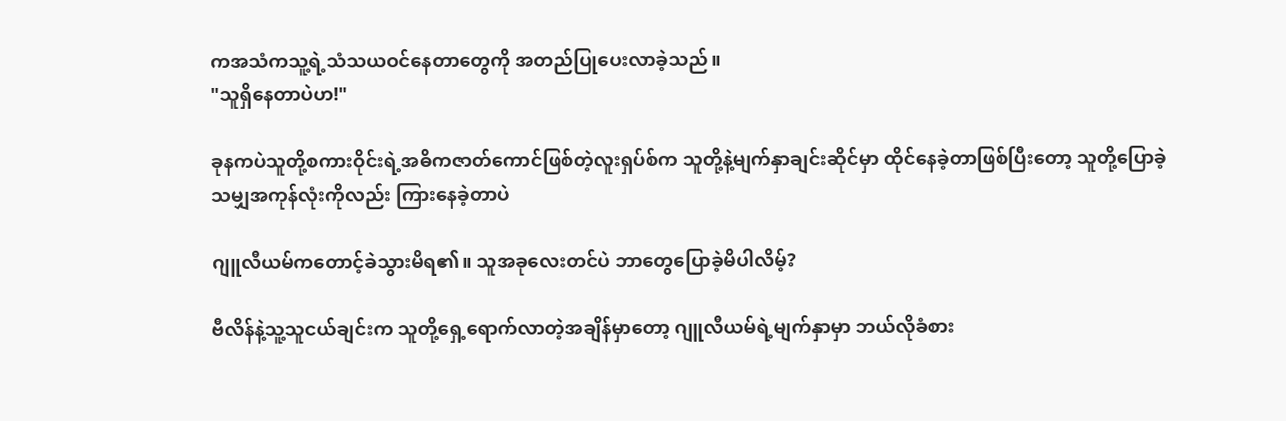ကအသံကသူ့ရဲ့သံသယဝင်နေတာတွေကို အတည်ပြုပေးလာခဲ့သည်။
"သူရှိနေတာပဲဟ!"

ခုနကပဲသူတို့စကားဝိုင်းရဲ့အဓိကဇာတ်ကောင်ဖြစ်တဲ့လူးရှပ်စ်က သူတို့နဲ့မျက်နှာချင်းဆိုင်မှာ ထိုင်နေခဲ့တာဖြစ်ပြီးတော့ သူတို့ပြောခဲ့သမျှအကုန်လုံးကိုလည်း ကြားနေခဲ့တာပဲ

ဂျူလီယမ်ကတောင့်ခဲသွားမိရ၏။ သူအခုလေးတင်ပဲ ဘာတွေပြောခဲ့မိပါလိမ့်?

ဗီလိန်နဲ့သူ့သူငယ်ချင်းက သူတို့ရှေ့ရောက်လာတဲ့အချိန်မှာတော့ ဂျူလီယမ်ရဲ့မျက်နှာမှာ ဘယ်လိုခံစား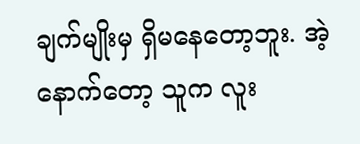ချက်မျိုးမှ ရှိ‌မနေတော့ဘူး. အဲ့နောက်တော့ သူက လူး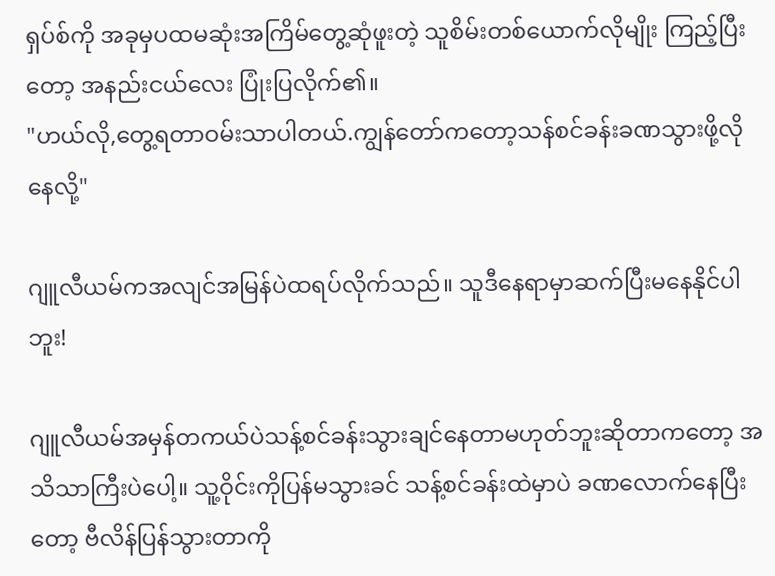ရှပ်စ်ကို အခုမှပထမဆုံးအကြိမ်တွေ့ဆုံဖူးတဲ့ သူစိမ်းတစ်ယောက်လိုမျိုး ကြည့်ပြီးတော့ အနည်းငယ်လေး ပြုံးပြလိုက်၏။
"ဟယ်လို,တွေ့ရတာဝမ်းသာပါတယ်.ကျွန်တော်ကတော့သန်စင်ခန်းခဏသွားဖို့လိုနေလို့"

ဂျူလီယမ်ကအလျင်အမြန်ပဲထရပ်လိုက်သည်။ သူဒီနေရာမှာဆက်ပြီးမနေနိုင်ပါဘူး!

ဂျူလီယမ်အမှန်တကယ်ပဲသန့်စင်ခန်းသွားချင်နေတာမဟုတ်ဘူးဆိုတာကတော့ အသိသာကြီးပဲပေါ့။ သူ့ဝိုင်းကိုပြန်မသွားခင် သန့်စင်ခန်းထဲမှာပဲ ခဏလောက်နေပြီးတော့ ဗီလိန်ပြန်သွားတာကို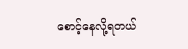စောင့်နေလို့ရတယ်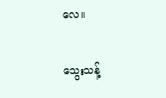လေ။

သွေးသန့်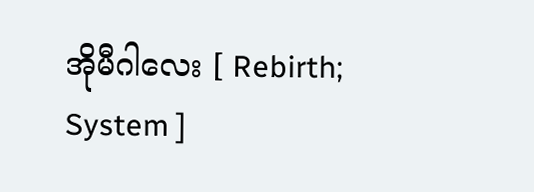အိုမီဂါလေး [ Rebirth; System ]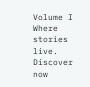Volume I Where stories live. Discover now